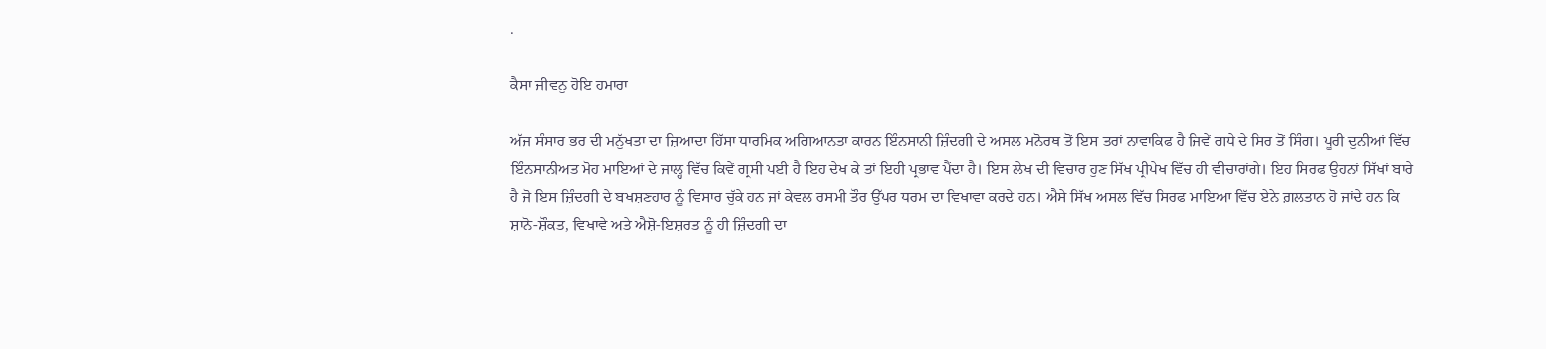.

ਕੈਸਾ ਜੀਵਨੁ ਹੋਇ ਹਮਾਰਾ

ਅੱਜ ਸੰਸਾਰ ਭਰ ਦੀ ਮਨੁੱਖਤਾ ਦਾ ਜ਼ਿਆਦਾ ਹਿੱਸਾ ਧਾਰਮਿਕ ਅਗਿਆਨਤਾ ਕਾਰਨ ਇੰਨਸਾਨੀ ਜ਼ਿੰਦਗੀ ਦੇ ਅਸਲ ਮਨੋਰਥ ਤੋਂ ਇਸ ਤਰਾਂ ਨਾਵਾਕਿਫ ਹੈ ਜਿਵੇਂ ਗਧੇ ਦੇ ਸਿਰ ਤੋਂ ਸਿੰਗ। ਪੂਰੀ ਦੁਨੀਆਂ ਵਿੱਚ ਇੰਨਸਾਨੀਅਤ ਮੋਹ ਮਾਇਆਂ ਦੇ ਜਾਲ੍ਹ ਵਿੱਚ ਕਿਵੇਂ ਗ੍ਰਸੀ ਪਈ ਹੈ ਇਹ ਦੇਖ ਕੇ ਤਾਂ ਇਹੀ ਪ੍ਰਭਾਵ ਪੈਂਦਾ ਹੈ। ਇਸ ਲੇਖ ਦੀ ਵਿਚਾਰ ਹੁਣ ਸਿੱਖ ਪ੍ਰੀਪੇਖ ਵਿੱਚ ਹੀ ਵੀਚਾਰਾਂਗੇ। ਇਹ ਸਿਰਫ ਉਹਨਾਂ ਸਿੱਖਾਂ ਬਾਰੇ ਹੈ ਜੋ ਇਸ ਜ਼ਿੰਦਗੀ ਦੇ ਬਖਸ਼ਣਹਾਰ ਨੂੰ ਵਿਸਾਰ ਚੁੱਕੇ ਹਨ ਜਾਂ ਕੇਵਲ ਰਸਮੀ ਤੌਰ ਉੱਪਰ ਧਰਮ ਦਾ ਵਿਖਾਵਾ ਕਰਦੇ ਹਨ। ਐਸੇ ਸਿੱਖ ਅਸਲ ਵਿੱਚ ਸਿਰਫ ਮਾਇਆ ਵਿੱਚ ਏਨੇ ਗ਼ਲਤਾਨ ਹੋ ਜਾਂਦੇ ਹਨ ਕਿ ਸ਼ਾਨੋ-ਸ਼ੌਕਤ, ਵਿਖਾਵੇ ਅਤੇ ਐਸ਼ੋ-ਇਸ਼ਰਤ ਨੂੰ ਹੀ ਜ਼ਿੰਦਗੀ ਦਾ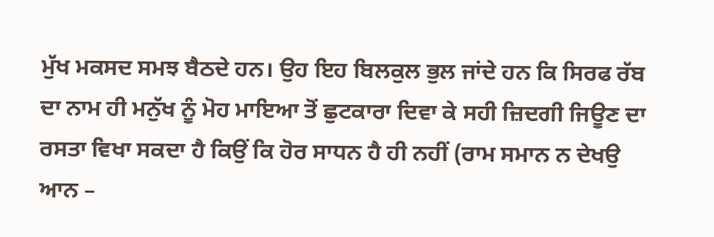ਮੁੱਖ ਮਕਸਦ ਸਮਝ ਬੈਠਦੇ ਹਨ। ਉਹ ਇਹ ਬਿਲਕੁਲ ਭੁਲ ਜਾਂਦੇ ਹਨ ਕਿ ਸਿਰਫ ਰੱਬ ਦਾ ਨਾਮ ਹੀ ਮਨੁੱਖ ਨੂੰ ਮੋਹ ਮਾਇਆ ਤੋਂ ਛੁਟਕਾਰਾ ਦਿਵਾ ਕੇ ਸਹੀ ਜ਼ਿਦਗੀ ਜਿਊਣ ਦਾ ਰਸਤਾ ਵਿਖਾ ਸਕਦਾ ਹੈ ਕਿਉਂ ਕਿ ਹੋਰ ਸਾਧਨ ਹੈ ਹੀ ਨਹੀਂ (ਰਾਮ ਸਮਾਨ ਨ ਦੇਖਉ ਆਨ –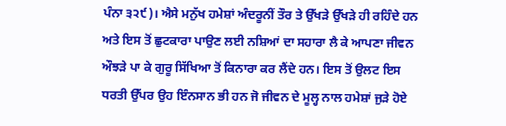ਪੰਨਾ ੩੨੯)। ਐਸੇ ਮਨੁੱਖ ਹਮੇਸ਼ਾਂ ਅੰਦਰੂਨੀਂ ਤੌਰ ਤੇ ਉੱਖੜੇ ਉੱਖੜੇ ਹੀ ਰਹਿੰਦੇ ਹਨ ਅਤੇ ਇਸ ਤੋਂ ਛੁਟਕਾਰਾ ਪਾਉਣ ਲਈ ਨਸ਼ਿਆਂ ਦਾ ਸਹਾਰਾ ਲੈ ਕੇ ਆਪਣਾ ਜੀਵਨ ਔਝੜੇ ਪਾ ਕੇ ਗੁਰੂ ਸਿੱਖਿਆ ਤੋਂ ਕਿਨਾਰਾ ਕਰ ਲੈਂਦੇ ਹਨ। ਇਸ ਤੋਂ ਉਲਟ ਇਸ ਧਰਤੀ ਉੱਪਰ ਉਹ ਇੰਨਸਾਨ ਭੀ ਹਨ ਜੋ ਜੀਵਨ ਦੇ ਮੂਲ੍ਹ ਨਾਲ ਹਮੇਸ਼ਾਂ ਜੁੜੇ ਹੋਏ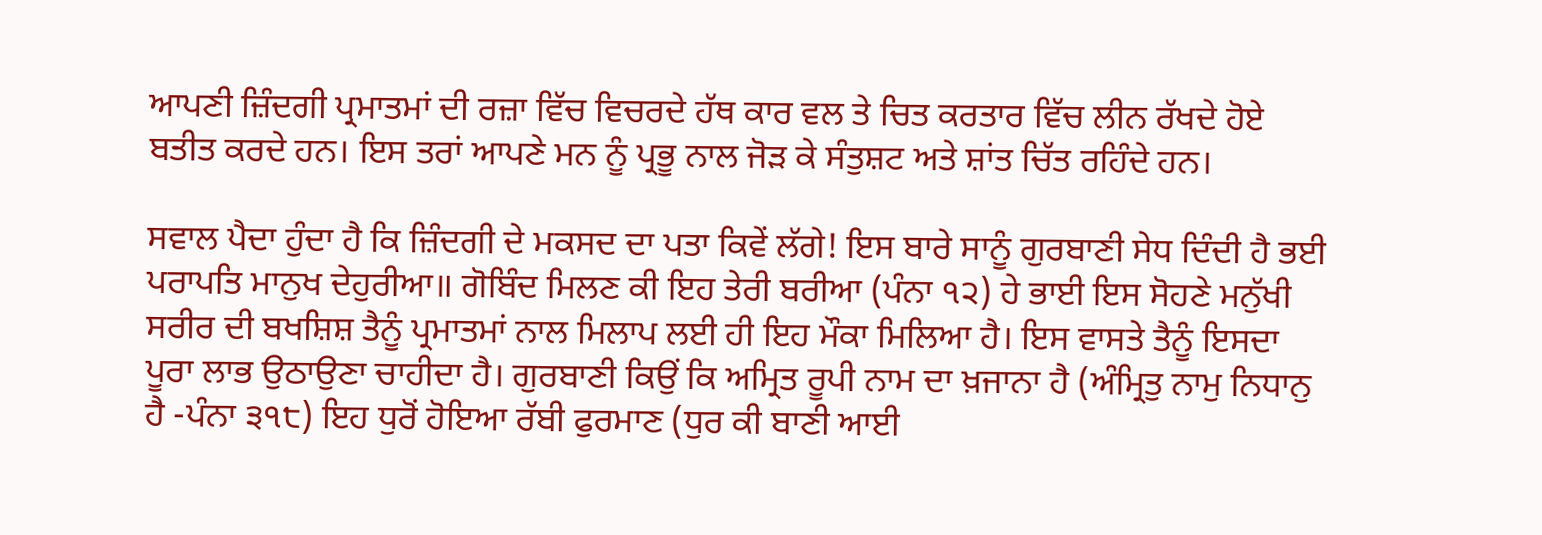ਆਪਣੀ ਜ਼ਿੰਦਗੀ ਪ੍ਰਮਾਤਮਾਂ ਦੀ ਰਜ਼ਾ ਵਿੱਚ ਵਿਚਰਦੇ ਹੱਥ ਕਾਰ ਵਲ ਤੇ ਚਿਤ ਕਰਤਾਰ ਵਿੱਚ ਲੀਨ ਰੱਖਦੇ ਹੋਏ ਬਤੀਤ ਕਰਦੇ ਹਨ। ਇਸ ਤਰਾਂ ਆਪਣੇ ਮਨ ਨੂੰ ਪ੍ਰਭੂ ਨਾਲ ਜੋੜ ਕੇ ਸੰਤੁਸ਼ਟ ਅਤੇ ਸ਼ਾਂਤ ਚਿੱਤ ਰਹਿੰਦੇ ਹਨ।

ਸਵਾਲ ਪੈਦਾ ਹੁੰਦਾ ਹੈ ਕਿ ਜ਼ਿੰਦਗੀ ਦੇ ਮਕਸਦ ਦਾ ਪਤਾ ਕਿਵੇਂ ਲੱਗੇ! ਇਸ ਬਾਰੇ ਸਾਨੂੰ ਗੁਰਬਾਣੀ ਸੇਧ ਦਿੰਦੀ ਹੈ ਭਈ ਪਰਾਪਤਿ ਮਾਨੁਖ ਦੇਹੁਰੀਆ॥ ਗੋਬਿੰਦ ਮਿਲਣ ਕੀ ਇਹ ਤੇਰੀ ਬਰੀਆ (ਪੰਨਾ ੧੨) ਹੇ ਭਾਈ ਇਸ ਸੋਹਣੇ ਮਨੁੱਖੀ ਸਰੀਰ ਦੀ ਬਖਸ਼ਿਸ਼ ਤੈਨੂੰ ਪ੍ਰਮਾਤਮਾਂ ਨਾਲ ਮਿਲਾਪ ਲਈ ਹੀ ਇਹ ਮੌਕਾ ਮਿਲਿਆ ਹੈ। ਇਸ ਵਾਸਤੇ ਤੈਨੂੰ ਇਸਦਾ ਪੂਰਾ ਲਾਭ ਉਠਾਉਣਾ ਚਾਹੀਦਾ ਹੈ। ਗੁਰਬਾਣੀ ਕਿਉਂ ਕਿ ਅਮ੍ਰਿਤ ਰੂਪੀ ਨਾਮ ਦਾ ਖ਼ਜਾਨਾ ਹੈ (ਅੰਮ੍ਰਿਤੁ ਨਾਮੁ ਨਿਧਾਨੁ ਹੈ -ਪੰਨਾ ੩੧੮) ਇਹ ਧੁਰੋਂ ਹੋਇਆ ਰੱਬੀ ਫੁਰਮਾਣ (ਧੁਰ ਕੀ ਬਾਣੀ ਆਈ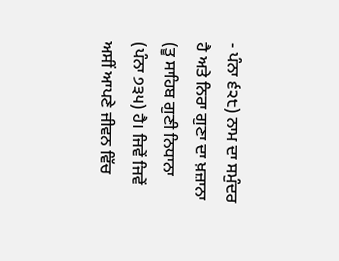- ਪੰਨਾ ੬੨੮) ਨਾਮ ਦਾ ਸਮੁੰਦਰ ਹੈ ਅਤੇ ਨਿਰਾ ਗੁਣਾ ਦਾ ਖ਼ਜ਼ਾਨਾ (ਤੂ ਸਾਹਿਬ ਗੁਣੀ ਨਿਧਾਨਾ (ਪੰਨਾ ੭੩੫) ਹੈ। ਜਿਵੇਂ ਜਿਵੇਂ ਅਸੀਂ ਆਪਣੇ ਜੀਵਨ ਵਿੱਚ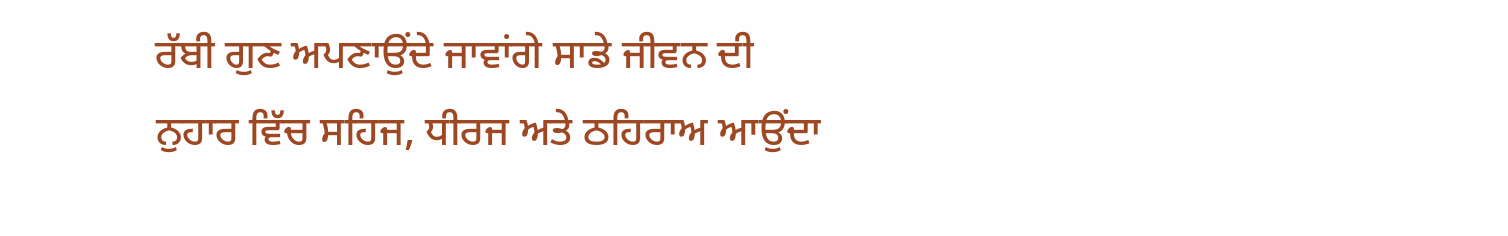ਰੱਬੀ ਗੁਣ ਅਪਣਾਉਂਦੇ ਜਾਵਾਂਗੇ ਸਾਡੇ ਜੀਵਨ ਦੀ ਨੁਹਾਰ ਵਿੱਚ ਸਹਿਜ, ਧੀਰਜ ਅਤੇ ਠਹਿਰਾਅ ਆਉਂਦਾ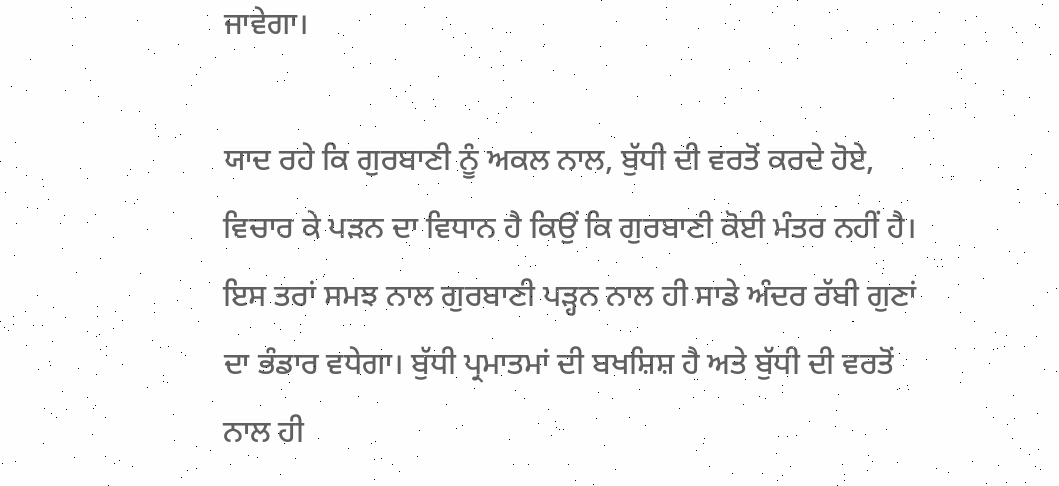ਜਾਵੇਗਾ।

ਯਾਦ ਰਹੇ ਕਿ ਗੁਰਬਾਣੀ ਨੂੰ ਅਕਲ ਨਾਲ, ਬੁੱਧੀ ਦੀ ਵਰਤੋਂ ਕਰਦੇ ਹੋਏ, ਵਿਚਾਰ ਕੇ ਪੜਨ ਦਾ ਵਿਧਾਨ ਹੈ ਕਿਉਂ ਕਿ ਗੁਰਬਾਣੀ ਕੋਈ ਮੰਤਰ ਨਹੀਂ ਹੈ। ਇਸ ਤਰਾਂ ਸਮਝ ਨਾਲ ਗੁਰਬਾਣੀ ਪੜ੍ਹਨ ਨਾਲ ਹੀ ਸਾਡੇ ਅੰਦਰ ਰੱਬੀ ਗੁਣਾਂ ਦਾ ਭੰਡਾਰ ਵਧੇਗਾ। ਬੁੱਧੀ ਪ੍ਰਮਾਤਮਾਂ ਦੀ ਬਖਸ਼ਿਸ਼ ਹੈ ਅਤੇ ਬੁੱਧੀ ਦੀ ਵਰਤੋਂ ਨਾਲ ਹੀ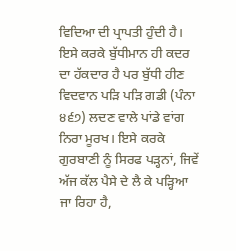ਵਿਦਿਆ ਦੀ ਪ੍ਰਾਪਤੀ ਹੁੰਦੀ ਹੈ। ਇਸੇ ਕਰਕੇ ਬੁੱਧੀਮਾਨ ਹੀ ਕਦਰ ਦਾ ਹੱਕਦਾਰ ਹੈ ਪਰ ਬੁੱਧੀ ਹੀਣ ਵਿਦਵਾਨ ਪੜਿ ਪੜਿ ਗਡੀ (ਪੰਨਾ ੪੬੭) ਲਦਣ ਵਾਲੇ ਪਾਂਡੇ ਵਾਂਗ ਨਿਰਾ ਮੂਰਖ। ਇਸੇ ਕਰਕੇ ਗੁਰਬਾਣੀ ਨੂੰ ਸਿਰਫ ਪੜ੍ਹਨਾਂ, ਜਿਵੇਂ ਅੱਜ ਕੱਲ ਪੈਸੇ ਦੇ ਲੈ ਕੇ ਪੜ੍ਹਿਆ ਜਾ ਰਿਹਾ ਹੈ,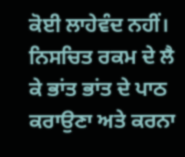ਕੋਈ ਲਾਹੇਵੰਦ ਨਹੀਂ। ਨਿਸਚਿਤ ਰਕਮ ਦੇ ਲੈ ਕੇ ਭਾਂਤ ਭਾਂਤ ਦੇ ਪਾਠ ਕਰਾਉਣਾ ਅਤੇ ਕਰਨਾ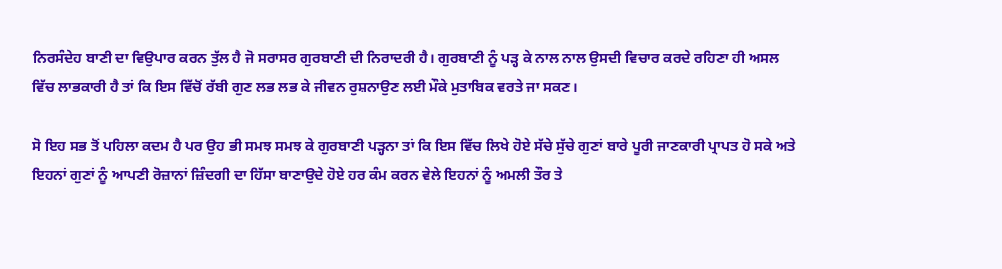ਨਿਰਸੰਦੇਹ ਬਾਣੀ ਦਾ ਵਿਉਪਾਰ ਕਰਨ ਤੁੱਲ ਹੈ ਜੋ ਸਰਾਸਰ ਗੁਰਬਾਣੀ ਦੀ ਨਿਰਾਦਰੀ ਹੈ। ਗੁਰਬਾਣੀ ਨੂੰ ਪੜ੍ਹ ਕੇ ਨਾਲ ਨਾਲ ਉਸਦੀ ਵਿਚਾਰ ਕਰਦੇ ਰਹਿਣਾ ਹੀ ਅਸਲ ਵਿੱਚ ਲਾਭਕਾਰੀ ਹੈ ਤਾਂ ਕਿ ਇਸ ਵਿੱਚੋਂ ਰੱਬੀ ਗੁਣ ਲਭ ਲਭ ਕੇ ਜੀਵਨ ਰੁਸ਼ਨਾਉਣ ਲਈ ਮੌਕੇ ਮੁਤਾਬਿਕ ਵਰਤੇ ਜਾ ਸਕਣ।

ਸੋ ਇਹ ਸਭ ਤੋਂ ਪਹਿਲਾ ਕਦਮ ਹੈ ਪਰ ਉਹ ਭੀ ਸਮਝ ਸਮਝ ਕੇ ਗੁਰਬਾਣੀ ਪੜ੍ਹਨਾ ਤਾਂ ਕਿ ਇਸ ਵਿੱਚ ਲਿਖੇ ਹੋਏ ਸੱਚੇ ਸੁੱਚੇ ਗੁਣਾਂ ਬਾਰੇ ਪੂਰੀ ਜਾਣਕਾਰੀ ਪ੍ਰਾਪਤ ਹੋ ਸਕੇ ਅਤੇ ਇਹਨਾਂ ਗੁਣਾਂ ਨੂੰ ਆਪਣੀ ਰੋਜ਼ਾਨਾਂ ਜ਼ਿੰਦਗੀ ਦਾ ਹਿੱਸਾ ਬਾਣਾਉਦੇ ਹੋਏ ਹਰ ਕੰਮ ਕਰਨ ਵੇਲੇ ਇਹਨਾਂ ਨੂੰ ਅਮਲੀ ਤੌਰ ਤੇ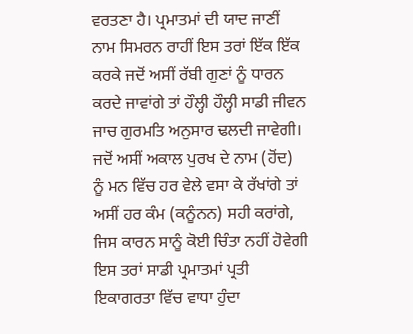ਵਰਤਣਾ ਹੈ। ਪ੍ਰਮਾਤਮਾਂ ਦੀ ਯਾਦ ਜਾਣੀਂ ਨਾਮ ਸਿਮਰਨ ਰਾਹੀਂ ਇਸ ਤਰਾਂ ਇੱਕ ਇੱਕ ਕਰਕੇ ਜਦੋਂ ਅਸੀਂ ਰੱਬੀ ਗੁਣਾਂ ਨੂੰ ਧਾਰਨ ਕਰਦੇ ਜਾਵਾਂਗੇ ਤਾਂ ਹੌਲ੍ਹੀ ਹੌਲ੍ਹੀ ਸਾਡੀ ਜੀਵਨ ਜਾਚ ਗੁਰਮਤਿ ਅਨੁਸਾਰ ਢਲਦੀ ਜਾਵੇਗੀ। ਜਦੋਂ ਅਸੀਂ ਅਕਾਲ ਪੁਰਖ ਦੇ ਨਾਮ (ਹੋਂਦ) ਨੂੰ ਮਨ ਵਿੱਚ ਹਰ ਵੇਲੇ ਵਸਾ ਕੇ ਰੱਖਾਂਗੇ ਤਾਂ ਅਸੀਂ ਹਰ ਕੰਮ (ਕਨੂੰਨਨ) ਸਹੀ ਕਰਾਂਗੇ, ਜਿਸ ਕਾਰਨ ਸਾਨੂੰ ਕੋਈ ਚਿੰਤਾ ਨਹੀਂ ਹੋਵੇਗੀ ਇਸ ਤਰਾਂ ਸਾਡੀ ਪ੍ਰਮਾਤਮਾਂ ਪ੍ਰਤੀ ਇਕਾਗਰਤਾ ਵਿੱਚ ਵਾਧਾ ਹੁੰਦਾ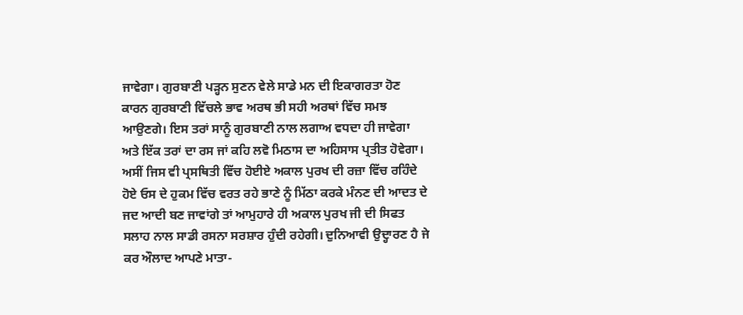ਜਾਵੇਗਾ। ਗੁਰਬਾਣੀ ਪੜ੍ਹਨ ਸੁਣਨ ਵੇਲੇ ਸਾਡੇ ਮਨ ਦੀ ਇਕਾਗਰਤਾ ਹੋਣ ਕਾਰਨ ਗੁਰਬਾਣੀ ਵਿੱਚਲੇ ਭਾਵ ਅਰਥ ਭੀ ਸਹੀ ਅਰਥਾਂ ਵਿੱਚ ਸਮਝ ਆਉਣਗੇ। ਇਸ ਤਰਾਂ ਸਾਨੂੰ ਗੁਰਬਾਣੀ ਨਾਲ ਲਗਾਅ ਵਧਦਾ ਹੀ ਜਾਵੇਗਾ ਅਤੇ ਇੱਕ ਤਰਾਂ ਦਾ ਰਸ ਜਾਂ ਕਹਿ ਲਵੋ ਮਿਠਾਸ ਦਾ ਅਹਿਸਾਸ ਪ੍ਰਤੀਤ ਹੋਵੇਗਾ। ਅਸੀਂ ਜਿਸ ਵੀ ਪ੍ਰਸਥਿਤੀ ਵਿੱਚ ਹੋਈਏ ਅਕਾਲ ਪੁਰਖ ਦੀ ਰਜ਼ਾ ਵਿੱਚ ਰਹਿੰਦੇ ਹੋਏ ਓਸ ਦੇ ਹੁਕਮ ਵਿੱਚ ਵਰਤ ਰਹੇ ਭਾਣੇ ਨੂੰ ਮਿੱਠਾ ਕਰਕੇ ਮੰਨਣ ਦੀ ਆਦਤ ਦੇ ਜਦ ਆਦੀ ਬਣ ਜਾਵਾਂਗੇ ਤਾਂ ਆਮੁਹਾਰੇ ਹੀ ਅਕਾਲ ਪੁਰਖ ਜੀ ਦੀ ਸਿਫਤ ਸਲਾਹ ਨਾਲ ਸਾਡੀ ਰਸਨਾ ਸਰਸ਼ਾਰ ਹੁੰਦੀ ਰਹੇਗੀ। ਦੁਨਿਆਵੀ ਉਦ੍ਹਾਰਣ ਹੈ ਜੇ ਕਰ ਔਲਾਦ ਆਪਣੇ ਮਾਤਾ-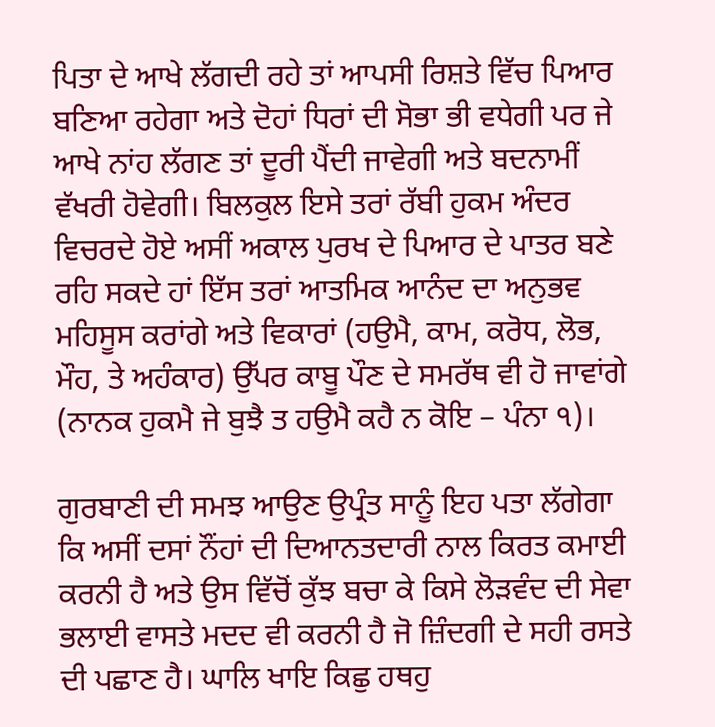ਪਿਤਾ ਦੇ ਆਖੇ ਲੱਗਦੀ ਰਹੇ ਤਾਂ ਆਪਸੀ ਰਿਸ਼ਤੇ ਵਿੱਚ ਪਿਆਰ ਬਣਿਆ ਰਹੇਗਾ ਅਤੇ ਦੋਹਾਂ ਧਿਰਾਂ ਦੀ ਸੋਭਾ ਭੀ ਵਧੇਗੀ ਪਰ ਜੇ ਆਖੇ ਨਾਂਹ ਲੱਗਣ ਤਾਂ ਦੂਰੀ ਪੈਂਦੀ ਜਾਵੇਗੀ ਅਤੇ ਬਦਨਾਮੀਂ ਵੱਖਰੀ ਹੋਵੇਗੀ। ਬਿਲਕੁਲ ਇਸੇ ਤਰਾਂ ਰੱਬੀ ਹੁਕਮ ਅੰਦਰ ਵਿਚਰਦੇ ਹੋਏ ਅਸੀਂ ਅਕਾਲ ਪੁਰਖ ਦੇ ਪਿਆਰ ਦੇ ਪਾਤਰ ਬਣੇ ਰਹਿ ਸਕਦੇ ਹਾਂ ਇੱਸ ਤਰਾਂ ਆਤਮਿਕ ਆਨੰਦ ਦਾ ਅਨੁਭਵ ਮਹਿਸੂਸ ਕਰਾਂਗੇ ਅਤੇ ਵਿਕਾਰਾਂ (ਹਉਮੈ, ਕਾਮ, ਕਰੋਧ, ਲੋਭ, ਮੌਹ, ਤੇ ਅਹੰਕਾਰ) ਉੱਪਰ ਕਾਬੂ ਪੌਣ ਦੇ ਸਮਰੱਥ ਵੀ ਹੋ ਜਾਵਾਂਗੇ (ਨਾਨਕ ਹੁਕਮੈ ਜੇ ਬੁਝੈ ਤ ਹਉਮੈ ਕਹੈ ਨ ਕੋਇ – ਪੰਨਾ ੧)।

ਗੁਰਬਾਣੀ ਦੀ ਸਮਝ ਆਉਣ ਉਪ੍ਰੰਤ ਸਾਨੂੰ ਇਹ ਪਤਾ ਲੱਗੇਗਾ ਕਿ ਅਸੀਂ ਦਸਾਂ ਨੌਂਹਾਂ ਦੀ ਦਿਆਨਤਦਾਰੀ ਨਾਲ ਕਿਰਤ ਕਮਾਈ ਕਰਨੀ ਹੈ ਅਤੇ ਉਸ ਵਿੱਚੋਂ ਕੁੱਝ ਬਚਾ ਕੇ ਕਿਸੇ ਲੋੜਵੰਦ ਦੀ ਸੇਵਾ ਭਲਾਈ ਵਾਸਤੇ ਮਦਦ ਵੀ ਕਰਨੀ ਹੈ ਜੋ ਜ਼ਿੰਦਗੀ ਦੇ ਸਹੀ ਰਸਤੇ ਦੀ ਪਛਾਣ ਹੈ। ਘਾਲਿ ਖਾਇ ਕਿਛੁ ਹਥਹੁ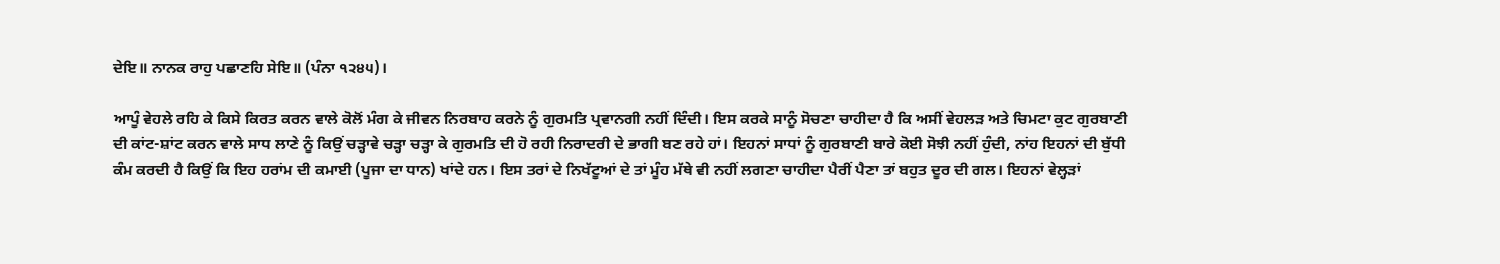ਦੇਇ॥ ਨਾਨਕ ਰਾਹੁ ਪਛਾਣਹਿ ਸੇਇ॥ (ਪੰਨਾ ੧੨੪੫)।

ਆਪੂੰ ਵੇਹਲੇ ਰਹਿ ਕੇ ਕਿਸੇ ਕਿਰਤ ਕਰਨ ਵਾਲੇ ਕੋਲੋਂ ਮੰਗ ਕੇ ਜੀਵਨ ਨਿਰਬਾਹ ਕਰਨੇ ਨੂੰ ਗੁਰਮਤਿ ਪ੍ਰਵਾਨਗੀ ਨਹੀਂ ਦਿੰਦੀ। ਇਸ ਕਰਕੇ ਸਾਨੂੰ ਸੋਚਣਾ ਚਾਹੀਦਾ ਹੈ ਕਿ ਅਸੀਂ ਵੇਹਲੜ ਅਤੇ ਚਿਮਟਾ ਕੁਟ ਗੁਰਬਾਣੀ ਦੀ ਕਾਂਟ-ਸ਼ਾਂਟ ਕਰਨ ਵਾਲੇ ਸਾਧ ਲਾਣੇ ਨੂੰ ਕਿਉਂ ਚੜ੍ਹਾਵੇ ਚੜ੍ਹਾ ਚੜ੍ਹਾ ਕੇ ਗੁਰਮਤਿ ਦੀ ਹੋ ਰਹੀ ਨਿਰਾਦਰੀ ਦੇ ਭਾਗੀ ਬਣ ਰਹੇ ਹਾਂ। ਇਹਨਾਂ ਸਾਧਾਂ ਨੂੰ ਗੁਰਬਾਣੀ ਬਾਰੇ ਕੋਈ ਸੋਝੀ ਨਹੀਂ ਹੁੰਦੀ, ਨਾਂਹ ਇਹਨਾਂ ਦੀ ਬੁੱਧੀ ਕੰਮ ਕਰਦੀ ਹੈ ਕਿਉਂ ਕਿ ਇਹ ਹਰਾਂਮ ਦੀ ਕਮਾਈ (ਪੂਜਾ ਦਾ ਧਾਨ) ਖਾਂਦੇ ਹਨ। ਇਸ ਤਰਾਂ ਦੇ ਨਿਖੱਟੂਆਂ ਦੇ ਤਾਂ ਮੂੰਹ ਮੱਥੇ ਵੀ ਨਹੀਂ ਲਗਣਾ ਚਾਹੀਦਾ ਪੈਰੀਂ ਪੈਣਾ ਤਾਂ ਬਹੁਤ ਦੂਰ ਦੀ ਗਲ। ਇਹਨਾਂ ਵੇਲ੍ਹੜਾਂ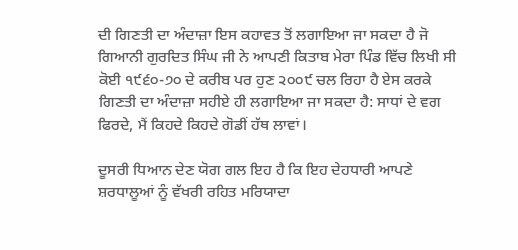ਦੀ ਗਿਣਤੀ ਦਾ ਅੰਦਾਜ਼ਾ ਇਸ ਕਹਾਵਤ ਤੋਂ ਲਗਾਇਆ ਜਾ ਸਕਦਾ ਹੈ ਜੋ ਗਿਆਨੀ ਗੁਰਦਿਤ ਸਿੰਘ ਜੀ ਨੇ ਆਪਣੀ ਕਿਤਾਬ ਮੇਰਾ ਪਿੰਡ ਵਿੱਚ ਲਿਖੀ ਸੀ ਕੋਈ ੧੯੬੦-੭੦ ਦੇ ਕਰੀਬ ਪਰ ਹੁਣ ੨੦੦੯ ਚਲ ਰਿਹਾ ਹੈ ਏਸ ਕਰਕੇ ਗਿਣਤੀ ਦਾ ਅੰਦਾਜ਼ਾ ਸਹੀਏ ਹੀ ਲਗਾਇਆ ਜਾ ਸਕਦਾ ਹੈ: ਸਾਧਾਂ ਦੇ ਵਗ ਫਿਰਦੇ, ਮੈਂ ਕਿਹਦੇ ਕਿਹਦੇ ਗੋਡੀਂ ਹੱਥ ਲਾਵਾਂ।

ਦੂਸਰੀ ਧਿਆਨ ਦੇਣ ਯੋਗ ਗਲ ਇਹ ਹੈ ਕਿ ਇਹ ਦੇਹਧਾਰੀ ਆਪਣੇ ਸ਼ਰਧਾਲੂਆਂ ਨੂੰ ਵੱਖਰੀ ਰਹਿਤ ਮਰਿਯਾਦਾ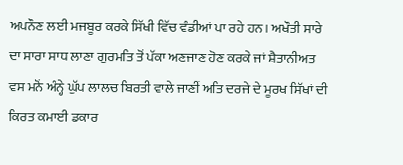ਅਪਨੌਣ ਲਈ ਮਜਬੂਰ ਕਰਕੇ ਸਿੱਖੀ ਵਿੱਚ ਵੰਡੀਆਂ ਪਾ ਰਹੇ ਹਨ। ਅਖੌਤੀ ਸਾਰੇ ਦਾ ਸਾਰਾ ਸਾਧ ਲਾਣਾ ਗੁਰਮਤਿ ਤੋਂ ਪੱਕਾ ਅਣਜਾਣ ਹੋਣ ਕਰਕੇ ਜਾਂ ਸ਼ੈਤਾਨੀਅਤ ਵਸ ਮਨੋਂ ਅੰਨ੍ਹੇ ਘੁੱਪ ਲਾਲਚ ਬਿਰਤੀ ਵਾਲੇ ਜਾਣੀਂ ਅਤਿ ਦਰਜੇ ਦੇ ਮੂਰਖ ਸਿੱਖਾਂ ਦੀ ਕਿਰਤ ਕਮਾਈ ਡਕਾਰ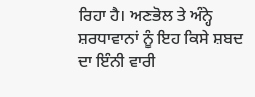ਰਿਹਾ ਹੈ। ਅਣਭੋਲ ਤੇ ਅੰਨ੍ਹੇ ਸ਼ਰਧਾਵਾਨਾਂ ਨੂੰ ਇਹ ਕਿਸੇ ਸ਼ਬਦ ਦਾ ਇੰਨੀ ਵਾਰੀ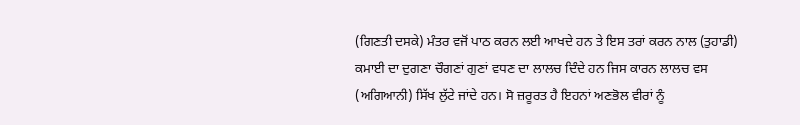(ਗਿਣਤੀ ਦਸਕੇ) ਮੰਤਰ ਵਜੋਂ ਪਾਠ ਕਰਨ ਲਈ ਆਖਦੇ ਹਨ ਤੇ ਇਸ ਤਰਾਂ ਕਰਨ ਨਾਲ (ਤੁਹਾਡੀ) ਕਮਾਈ ਦਾ ਦੁਗਣਾ ਚੌਗਣਾਂ ਗੁਣਾਂ ਵਧਣ ਦਾ ਲਾਲਚ ਦਿੰਦੇ ਹਨ ਜਿਸ ਕਾਰਨ ਲਾਲਚ ਵਸ (ਅਗਿਆਨੀ) ਸਿੱਖ ਲੁੱਟੇ ਜਾਂਦੇ ਹਨ। ਸੋ ਜ਼ਰੂਰਤ ਹੈ ਇਹਨਾਂ ਅਣਭੋਲ ਵੀਰਾਂ ਨੂੰ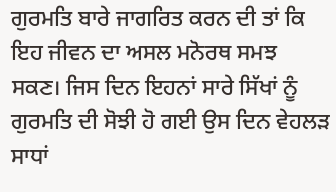ਗੁਰਮਤਿ ਬਾਰੇ ਜਾਗਰਿਤ ਕਰਨ ਦੀ ਤਾਂ ਕਿ ਇਹ ਜੀਵਨ ਦਾ ਅਸਲ ਮਨੋਰਥ ਸਮਝ ਸਕਣ। ਜਿਸ ਦਿਨ ਇਹਨਾਂ ਸਾਰੇ ਸਿੱਖਾਂ ਨੂੰ ਗੁਰਮਤਿ ਦੀ ਸੋਝੀ ਹੋ ਗਈ ਉਸ ਦਿਨ ਵੇਹਲੜ ਸਾਧਾਂ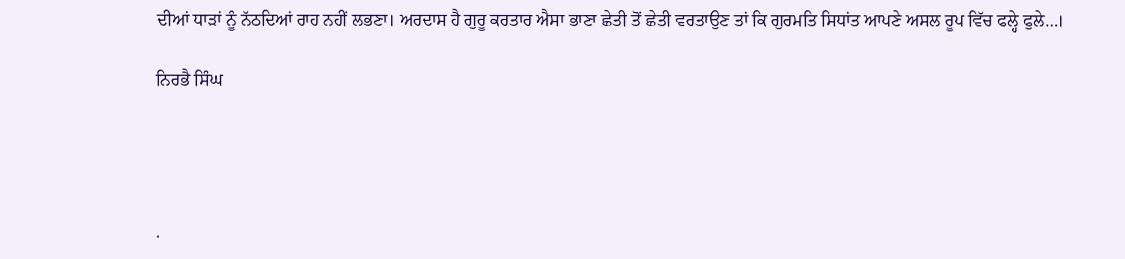ਦੀਆਂ ਧਾੜਾਂ ਨੂੰ ਨੱਠਦਿਆਂ ਰਾਹ ਨਹੀਂ ਲਭਣਾ। ਅਰਦਾਸ ਹੈ ਗੁਰੂ ਕਰਤਾਰ ਐਸਾ ਭਾਣਾ ਛੇਤੀ ਤੋਂ ਛੇਤੀ ਵਰਤਾਉਣ ਤਾਂ ਕਿ ਗੁਰਮਤਿ ਸਿਧਾਂਤ ਆਪਣੇ ਅਸਲ ਰੂਪ ਵਿੱਚ ਫਲ੍ਹੇ ਫੁਲੇ…।

ਨਿਰਭੈ ਸਿੰਘ




.